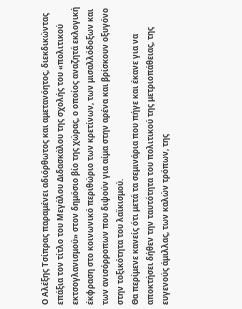Ο Αλέξης Τσίπρας παραμένει αδιόρθωτος και αμετανόητος, διεκδικώντας επάξια τον τίτλο του Μεγάλου Διδασκάλου της σχολής του «πολιτικού εκτσογλανισμού» στον δημόσιο βίο της χώρας, ο οποίος αναζητά εκλογική έκφραση στο κοινωνικό περιθώριο των κρετίνων, των μισαλλόδοξων και των ανισόρροπων που διψούν για αίμα στην αρένα και βρίσκουν οξυγόνο στην τοξικότητα του λαϊκισμού.
Θα περίμενε κανείς ότι μετά τα σεμινάρια που πήγε και έκανε για να αποκτήσει δήθεν την ταυτότητα του πολιτικού της μετριοπάθειας, της ευγενούς άμιλλας, των καλών τρόπων, της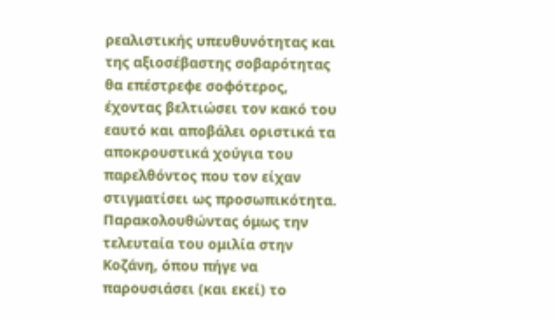ρεαλιστικής υπευθυνότητας και της αξιοσέβαστης σοβαρότητας θα επέστρεφε σοφότερος, έχοντας βελτιώσει τον κακό του εαυτό και αποβάλει οριστικά τα αποκρουστικά χούγια του παρελθόντος που τον είχαν στιγματίσει ως προσωπικότητα.
Παρακολουθώντας όμως την τελευταία του ομιλία στην Κοζάνη, όπου πήγε να παρουσιάσει (και εκεί) το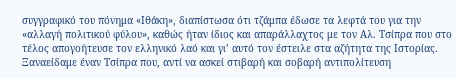συγγραφικό του πόνημα «Ιθάκη», διαπίστωσα ότι τζάμπα έδωσε τα λεφτά του για την «αλλαγή πολιτικού φύλου», καθώς ήταν ίδιος και απαράλλαχτος με τον Αλ. Τσίπρα που στο τέλος απογοήτευσε τον ελληνικό λαό και γι’ αυτό τον έστειλε στα αζήτητα της Ιστορίας. Ξαναείδαμε έναν Τσίπρα που, αντί να ασκεί στιβαρή και σοβαρή αντιπολίτευση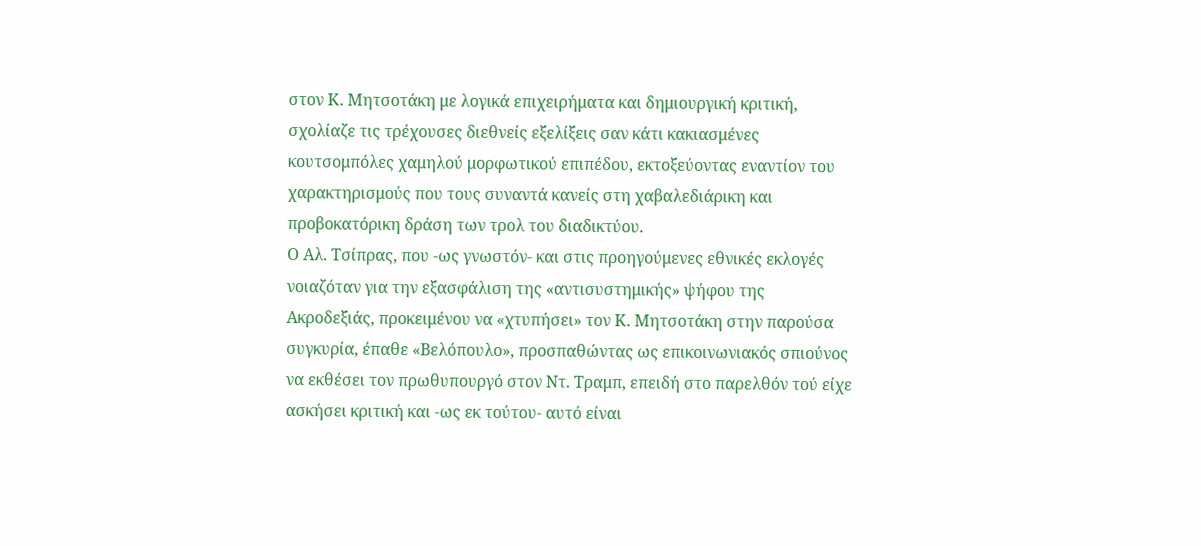στον Κ. Μητσοτάκη με λογικά επιχειρήματα και δημιουργική κριτική, σχολίαζε τις τρέχουσες διεθνείς εξελίξεις σαν κάτι κακιασμένες κουτσομπόλες χαμηλού μορφωτικού επιπέδου, εκτοξεύοντας εναντίον του χαρακτηρισμούς που τους συναντά κανείς στη χαβαλεδιάρικη και προβοκατόρικη δράση των τρολ του διαδικτύου.
Ο Αλ. Τσίπρας, που -ως γνωστόν- και στις προηγούμενες εθνικές εκλογές νοιαζόταν για την εξασφάλιση της «αντισυστημικής» ψήφου της Ακροδεξιάς, προκειμένου να «χτυπήσει» τον Κ. Μητσοτάκη στην παρούσα συγκυρία, έπαθε «Βελόπουλο», προσπαθώντας ως επικοινωνιακός σπιούνος να εκθέσει τον πρωθυπουργό στον Ντ. Τραμπ, επειδή στο παρελθόν τού είχε ασκήσει κριτική και -ως εκ τούτου- αυτό είναι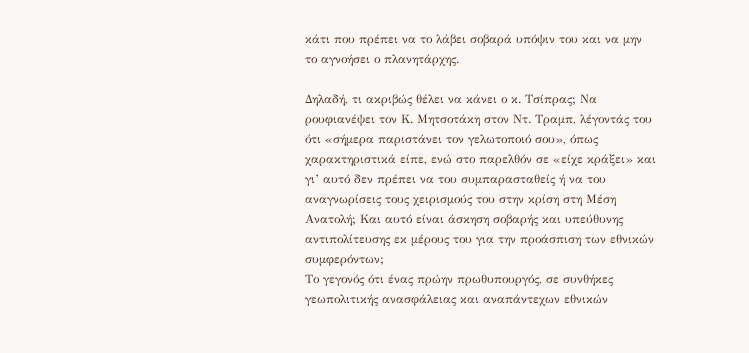κάτι που πρέπει να το λάβει σοβαρά υπόψιν του και να μην το αγνοήσει ο πλανητάρχης.

Δηλαδή, τι ακριβώς θέλει να κάνει ο κ. Τσίπρας; Να ρουφιανέψει τον Κ. Μητσοτάκη στον Ντ. Τραμπ, λέγοντάς του ότι «σήμερα παριστάνει τον γελωτοποιό σου», όπως χαρακτηριστικά είπε, ενώ στο παρελθόν σε «είχε κράξει» και γι’ αυτό δεν πρέπει να του συμπαρασταθείς ή να του αναγνωρίσεις τους χειρισμούς του στην κρίση στη Μέση Ανατολή; Και αυτό είναι άσκηση σοβαρής και υπεύθυνης αντιπολίτευσης εκ μέρους του για την προάσπιση των εθνικών συμφερόντων;
Το γεγονός ότι ένας πρώην πρωθυπουργός, σε συνθήκες γεωπολιτικής ανασφάλειας και αναπάντεχων εθνικών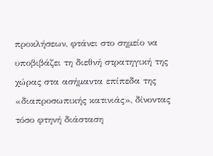προκλήσεων, φτάνει στο σημείο να υποβιβάζει τη διεθνή στρατηγική της χώρας στα ασήμαντα επίπεδα της «διαπροσωπικής κατινιάς», δίνοντας τόσο φτηνή διάσταση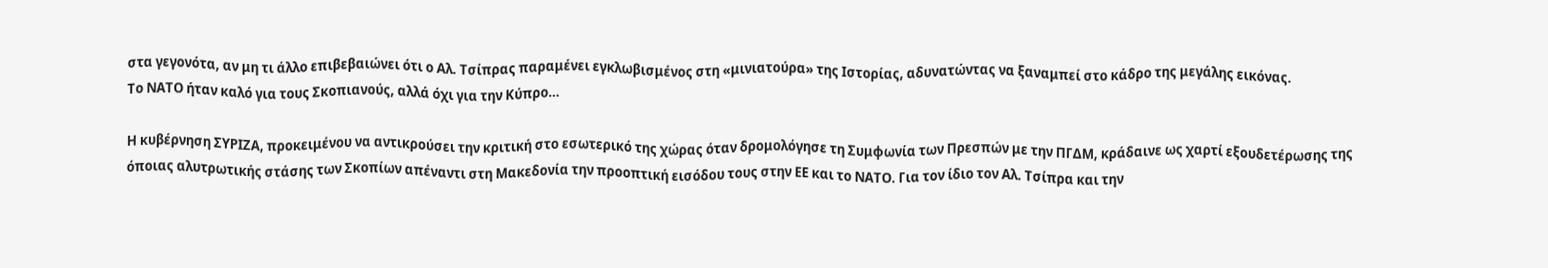στα γεγονότα, αν μη τι άλλο επιβεβαιώνει ότι ο Αλ. Τσίπρας παραμένει εγκλωβισμένος στη «μινιατούρα» της Ιστορίας, αδυνατώντας να ξαναμπεί στο κάδρο της μεγάλης εικόνας.
Το ΝΑΤΟ ήταν καλό για τους Σκοπιανούς, αλλά όχι για την Κύπρο…

Η κυβέρνηση ΣΥΡΙΖΑ, προκειμένου να αντικρούσει την κριτική στο εσωτερικό της χώρας όταν δρομολόγησε τη Συμφωνία των Πρεσπών με την ΠΓΔΜ, κράδαινε ως χαρτί εξουδετέρωσης της όποιας αλυτρωτικής στάσης των Σκοπίων απέναντι στη Μακεδονία την προοπτική εισόδου τους στην ΕΕ και το ΝΑΤΟ. Για τον ίδιο τον Αλ. Τσίπρα και την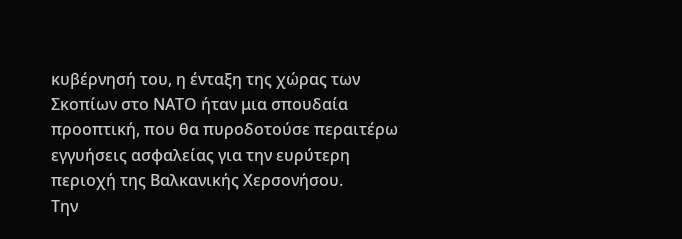κυβέρνησή του, η ένταξη της χώρας των Σκοπίων στο ΝΑΤΟ ήταν μια σπουδαία προοπτική, που θα πυροδοτούσε περαιτέρω εγγυήσεις ασφαλείας για την ευρύτερη περιοχή της Βαλκανικής Χερσονήσου.
Την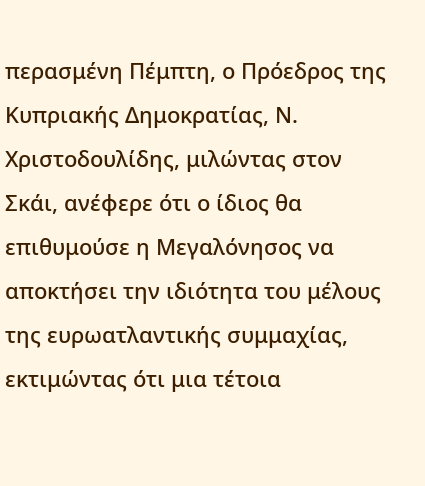περασμένη Πέμπτη, ο Πρόεδρος της Κυπριακής Δημοκρατίας, Ν. Χριστοδουλίδης, μιλώντας στον Σκάι, ανέφερε ότι ο ίδιος θα επιθυμούσε η Μεγαλόνησος να αποκτήσει την ιδιότητα του μέλους της ευρωατλαντικής συμμαχίας, εκτιμώντας ότι μια τέτοια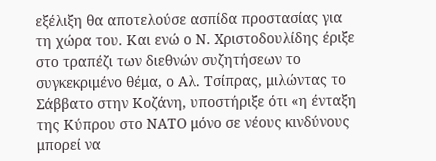εξέλιξη θα αποτελούσε ασπίδα προστασίας για τη χώρα του. Και ενώ ο Ν. Χριστοδουλίδης έριξε στο τραπέζι των διεθνών συζητήσεων το συγκεκριμένο θέμα, ο Αλ. Τσίπρας, μιλώντας το Σάββατο στην Κοζάνη, υποστήριξε ότι «η ένταξη της Κύπρου στο ΝΑΤΟ μόνο σε νέους κινδύνους μπορεί να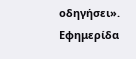οδηγήσει».
Εφημερίδα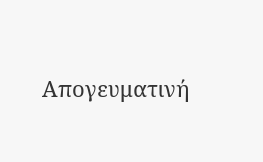Απογευματινή